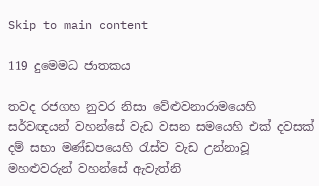Skip to main content

119 දුමෙමධ ජාතකය

තවද රජගහ නුවර නිසා වේළුවනාරාමයෙහි සර්වඥයන් වහන්සේ වැඩ වසන සමයෙහි එක් දවසක් දම් සභා මණ්ඩපයෙහි රැස්ව වැඩ උන්නාවූ මහළුවරුන් වහන්සේ ඇවැත්නි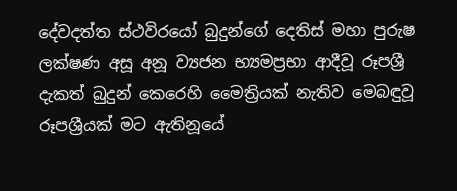දේවදත්ත ස්ථවිරයෝ බුදුන්ගේ දෙතිස් මහා පුරුෂ ලක්ෂණ අසූ අනූ ව්‍යජන භ්‍යමප්‍රභා ආදීවූ රූපශ්‍රී දැකත් බුදුන් කෙරෙහි මෛත්‍රියක් නැතිව මෙබඳුවූ රූපශ්‍රීයක් මට ඇතිනූයේ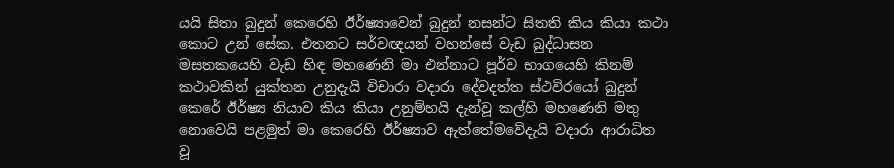යයි සිතා බුදුන් කෙරෙහි ඊර්ෂ්‍යාවෙන් බුදුන් නසන්ට සිතති කිය කියා කථා කොට උන් සේක. එතනට සර්වඥයන් වහන්සේ වැඩ බුද්ධාසන මසතකයෙහි වැඩ හිඳ මහණෙනි මා එන්නාට පූර්ව භාගයෙහි කිනම් කථාවකින් යුක්තන උනුදැයි විචාරා වදාරා දේවදත්ත ස්ථවිරයෝ බුදුන් කෙරේ ඊර්ෂ්‍ය නියාව කිය කියා උනුම්හයි දැන්වූ කල්හි මහණෙනි මතු නොවෙයි පළමුත් මා කෙරෙහි ඊර්ෂ්‍යාව ඇත්තේමවේදැයි වදාරා ආරාධිත වූ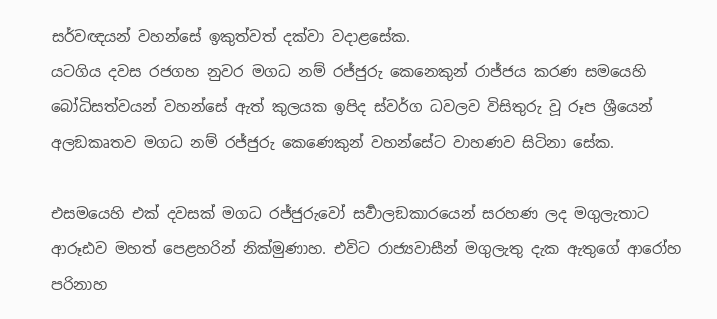සර්වඥයන් වහන්සේ ඉකුත්වත් දක්වා වදාළසේක.
යටගිය දවස රජගහ නුවර මගධ නම් රජ්ජුරු කෙනෙකුන් රාජ්ජය කරණ සමයෙහි බෝධිසත්වයන් වහන්සේ ඇත් කුලයක ඉපිද ස්වර්ග ධවලව විසිතුරු වූ රූප ශ්‍රීයෙන් අලඞකෘතව මගධ නම් රජ්ජුරු කෙණෙකුන් වහන්සේට වාහණව සිටිනා සේක.

එසමයෙහි එක් දවසක් මගධ රජ්ජුරුවෝ සර්‍වාලඞකාරයෙන් සරහණ ලද මගුලැතාට ආරූඪව මහත් පෙළහරින් නික්මුණාහ. එවිට රාජ්‍යවාසීන් මගුලැතු දැක ඇතුගේ ආරෝහ පරිනාහ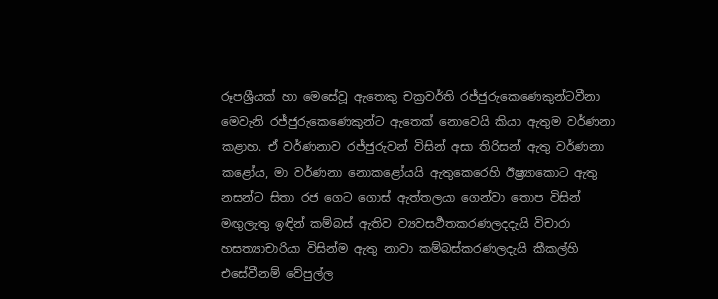රූපශ්‍රීයක් හා මෙසේවූ ඇතෙකු චක්‍රවර්ති රජ්ජුරුකෙණෙකුන්ටවීනා මෙවැනි රජ්ජුරුකෙණෙකුන්ට ඇතෙක් නොවෙයි කියා ඇතුම වර්ණනා කළාහ. ඒ වර්ණනාව රජ්ජුරුවන් විසින් අසා තිරිසන් ඇතු වර්ණනා කළෝය, මා වර්ණනා නොකළෝයයි ඇතුකෙරෙහි ඊෂ්‍ර්‍යාකොට ඇතු නසන්ට සිතා රජ ගෙට ගොස් ඇත්තලයා ගෙන්වා තොප විසින් මඟුලැතු ඉඳින් කම්බස් ඇතිව ව්‍යවසර්‍ථතකරණලදදැයි විචාරා හසත්‍යාචාරියා විසින්ම ඇතු නාවා කම්බස්කරණලදැයි කීකල්හි එසේවීනම් වේපුල්ල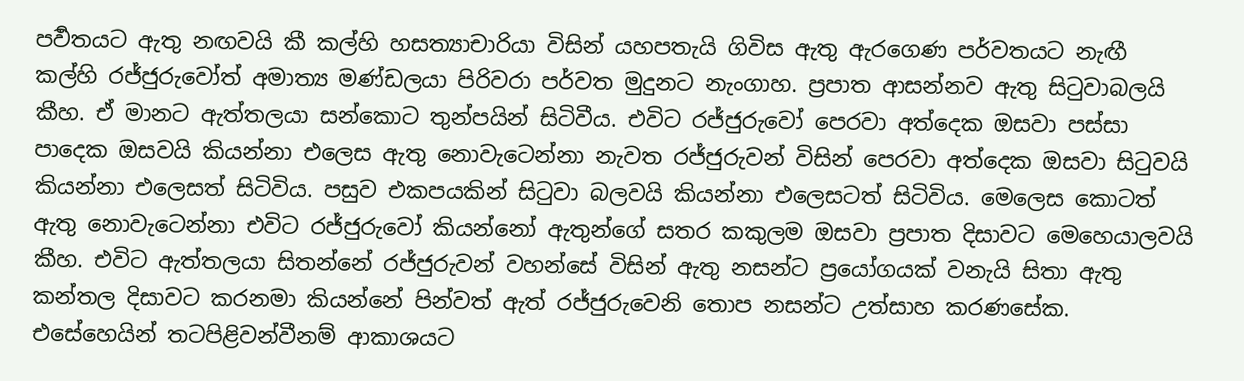පර්‍වතයට ඇතු නඟවයි කී කල්හි හසත්‍යාචාරියා විසින් යහපතැයි ගිවිස ඇතු ඇරගෙණ පර්වතයට නැඟී කල්හි රජ්ජුරුවෝත් අමාත්‍ය මණ්ඩලයා පිරිවරා පර්වත මුදුනට නැංගාහ. ප්‍රපාත ආසන්නව ඇතු සිටුවාබලයි කීහ. ඒ මානට ඇත්තලයා සන්කොට තුන්පයින් සිටිවීය. එවිට රජ්ජුරුවෝ පෙරවා අත්දෙක ඔසවා පස්සා පාදෙක ඔසවයි කියන්නා එලෙස ඇතු නොවැටෙන්නා නැවත රජ්ජුරුවන් විසින් පෙරවා අත්දෙක ඔසවා සිටුවයි කියන්නා එලෙසත් සිටිවිය. පසුව එකපයකින් සිටුවා බලවයි කියන්නා එලෙසටත් සිටිවිය. මෙලෙස කොටත් ඇතු නොවැටෙන්නා එවිට රජ්ජුරුවෝ කියන්නෝ ඇතුන්ගේ සතර කකුලම ඔසවා ප්‍රපාත දිසාවට මෙහෙයාලවයි කීහ. එවිට ඇත්තලයා සිතන්නේ රජ්ජුරුවන් වහන්සේ විසින් ඇතු නසන්ට ප්‍රයෝගයක් වනැයි සිතා ඇතු කන්තල දිසාවට කරනමා කියන්නේ පින්වත් ඇත් රජ්ජුරුවෙනි තොප නසන්ට උත්සාහ කරණසේක. එසේහෙයින් තටපිළිවන්වීනම් ආකාශයට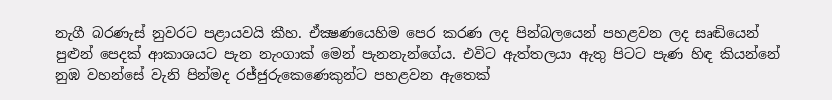නැගී බරණැස් නුවරට පළායවයි කීහ. ඒක්‍ෂණයෙහිම පෙර කරණ ලද පින්බලයෙන් පහළවන ලද සෘඬියෙන් පුළුන් පෙදක් ආකාශයට පැන නැංගාක් මෙන් පැනනැන්ගේය. එවිට ඇත්තලයා ඇතු පිටට පැණ හිඳ කියන්නේ නුඹ වහන්සේ වැනි පින්මද රජ්ජුරුකෙණෙකුන්ට පහළවන ඇතෙක්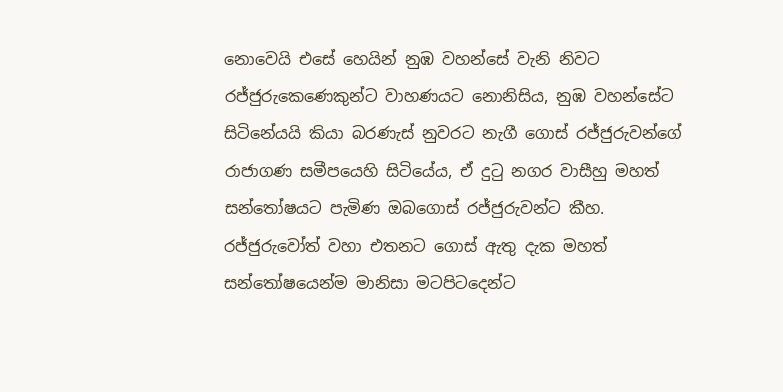නොවෙයි එසේ හෙයින් නුඹ වහන්සේ වැනි නිවට රජ්ජුරුකෙණෙකුන්ට වාහණයට නොනිසිය, නුඹ වහන්සේට සිටිනේයයි කියා බරණැස් නුවරට නැගී ගොස් රජ්ජුරුවන්ගේ රාජාගණ සමීපයෙහි සිටියේය, ඒ දුටු නගර වාසීහු මහත් සන්තෝෂයට පැමිණ ඔබගොස් රජ්ජුරුවන්ට කීහ. රජ්ජුරුවෝත් වහා එතනට ගොස් ඇතු දැක මහත් සන්තෝෂයෙන්ම මානිසා මටපිටදෙන්ට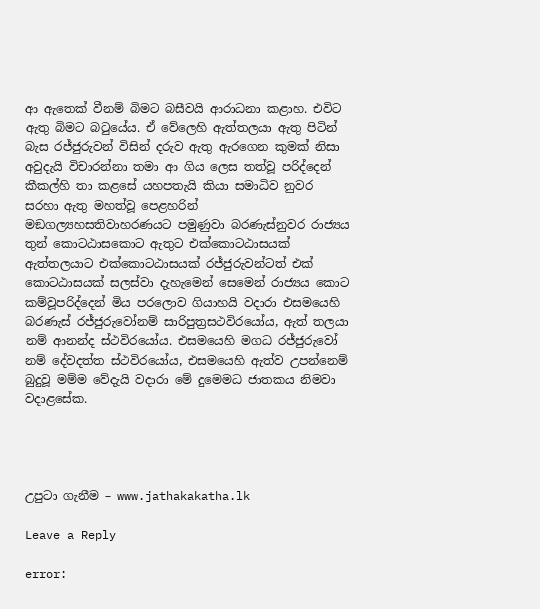ආ ඇතෙක් වීනම් බිමට බසීවයි ආරාධනා කළාහ. එවිට ඇතු බිමට බටුයේය. ඒ වේලෙහි ඇත්තලයා ඇතු පිටින් බැස රජ්ජුරුවන් විසින් දරුව ඇතු ඇරගෙන කුමක් නිසා අවුදැයි විචාරන්නා තමා ආ ගිය ලෙස තත්වූ පරිද්දෙන් කීකල්හි තා කළසේ යහපතැයි කියා සමාධිව නුවර සරහා ඇතු මහත්වූ පෙළහරින් මඞගල්‍යහසතිවාහරණයට පමුණුවා බරණැස්නුවර රාජ්‍යය තුන් කොටඨාසකොට ඇතුට එක්කොටඨාසයක් ඇත්තලයාට එක්කොටඨාසයක් රජ්ජුරුවන්ටත් එක් කොටඨාසයක් සලස්වා දැහැමෙන් සෙමෙන් රාජ්‍යය කොට කම්වූපරිද්දෙන් මිය පරලොව ගියාහයි වදාරා එසමයෙහි බරණැස් රජ්ජුරුවෝනම් සාරිපුත්‍රසථවිරයෝය, ඇත් තලයා නම් ආනන්ද ස්ථවිරයෝය. එසමයෙහි මගධ රජ්ජුරුවෝ නම් දේවදත්ත ස්ථවිරයෝය, එසමයෙහි ඇත්ව උපන්නෙම් බුදුවූ මම්ම වේදැයි වදාරා මේ දුමෙමධ ජාතකය නිමවා වදාළසේක.




උපුටා ගැනීම – www.jathakakatha.lk

Leave a Reply

error: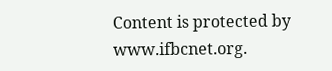Content is protected by www.ifbcnet.org.